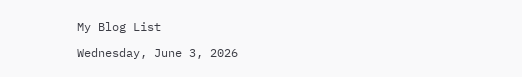My Blog List

Wednesday, June 3, 2026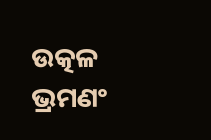ଉତ୍କଳ ଭ୍ରମଣଂ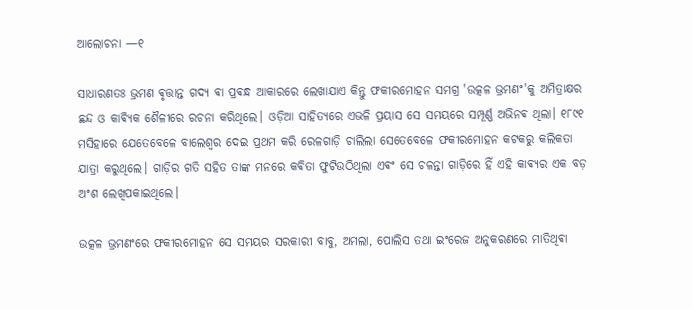ଆଲୋଚନା —୧

ସାଧାରଣତଃ ଭ୍ରମଣ ଵୃତ୍ତାନ୍ତ ଗଦ୍ୟ ଵା ପ୍ରଵନ୍ଧ ଆକାରରେ ଲେଖାଯାଏ କିନ୍ତୁ ଫକୀରମୋହନ ସମଗ୍ର 'ଉତ୍କଳ ଭ୍ରମଣଂ'କୁ ଅମିତ୍ରାକ୍ଷର ଛନ୍ଦ ଓ କାଵ୍ୟିକ ଶୈଳୀରେ ରଚନା କରିଥିଲେ। ଓଡ଼ିଆ ସାହିତ୍ୟରେ ଏଭଳି ପ୍ରୟାସ ସେ ସମୟରେ ସମ୍ପୂର୍ଣ୍ଣ ଅଭିନଵ ଥିଲା। ୧୮୯୧ ମସିହାରେ ଯେତେବେଳେ ବାଲେଶ୍ୱର ଦେଇ ପ୍ରଥମ କରି ରେଳଗାଡ଼ି ଚାଲିଲା ସେତେବେଳେ ଫକୀରମୋହନ କଟକରୁ କଲିକତା ଯାତ୍ରା କରୁଥିଲେ। ଗାଡ଼ିର ଗତି ସହିତ ତାଙ୍କ ମନରେ କଵିତା ଫୁଟିଉଠିଥିଲା ଏଵଂ ସେ ଚଳନ୍ତା ଗାଡ଼ିରେ ହିଁ ଏହି କାଵ୍ୟର ଏକ ବଡ଼ ଅଂଶ ଲେଖିପକାଇଥିଲେ।

ଉତ୍କଳ ଭ୍ରମଣଂରେ ଫକୀରମୋହନ ସେ ସମୟର ସରକାରୀ ବାବୁ, ଅମଲା, ପୋଲିସ ତଥା ଇଂରେଜ ଅନୁକରଣରେ ମାତିଥିଵା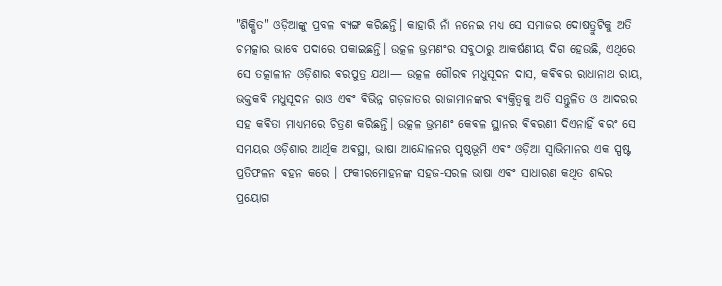"ଶିକ୍ଷିତ" ଓଡ଼ିଆଙ୍କୁ ପ୍ରବଳ ଵ୍ୟଙ୍ଗ କରିଛନ୍ତି। କାହାରି ନାଁ ନନେଇ ମଧ୍ୟ ସେ ସମାଜର ଦୋଷତ୍ରୁଟିକୁ ଅତି ଚମତ୍କାର ଭାବେ ପଦାରେ ପକାଇଛନ୍ତି। ଉତ୍କଳ ଭ୍ରମଣଂର ସବୁଠାରୁ ଆକର୍ଷଣୀୟ ଦିଗ ହେଉଛି, ଏଥିରେ ସେ ତତ୍କାଳୀନ ଓଡ଼ିଶାର ଵରପୁତ୍ର ଯଥା— ଉତ୍କଳ ଗୌରଵ ମଧୁସୂଦନ ଦାସ, କଵିଵର ରାଧାନାଥ ରାୟ, ଭକ୍ତକଵି ମଧୁସୂଦନ ରାଓ ଏଵଂ ଵିଭିନ୍ନ ଗଡ଼ଜାତର ରାଜାମାନଙ୍କର ଵ୍ୟକ୍ତିତ୍ୱକୁ ଅତି ସନ୍ତୁଳିତ ଓ ଆଦରର ସହ କଵିତା ମାଧ୍ୟମରେ ଚିତ୍ରଣ କରିଛନ୍ତି। ଉତ୍କଳ ଭ୍ରମଣଂ କେଵଳ ସ୍ଥାନର ଵିଵରଣୀ ଦିଏନାହିଁ ଵରଂ ସେ ସମୟର ଓଡ଼ିଶାର ଆର୍ଥିକ ଅଵସ୍ଥା, ଭାଷା ଆନ୍ଦୋଳନର ପୃଷ୍ଠଭୂମି ଏଵଂ ଓଡ଼ିଆ ସ୍ଵାଭିମାନର ଏକ ସ୍ପଷ୍ଟ ପ୍ରତିଫଳନ ଵହନ କରେ । ଫକୀରମୋହନଙ୍କ ସହଜ-ସରଳ ଭାଷା ଏଵଂ ସାଧାରଣ କଥିତ ଶବ୍ଦର ପ୍ରୟୋଗ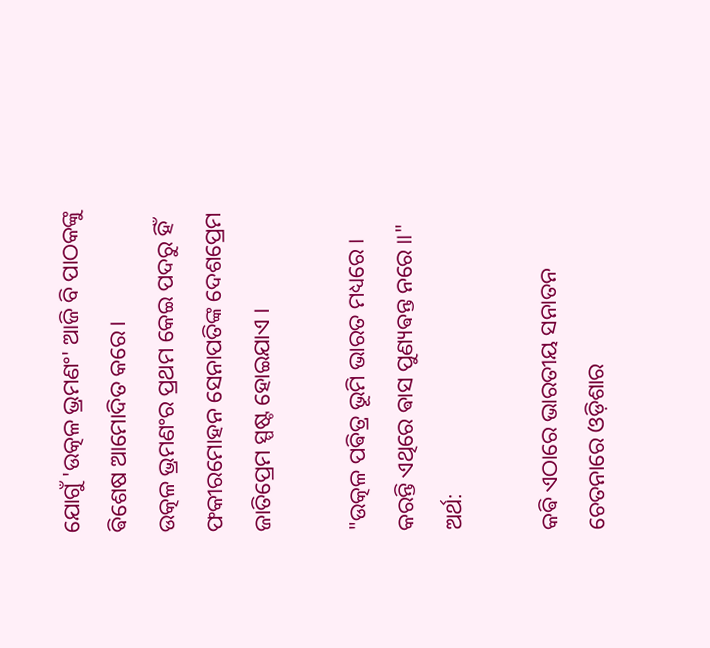ଯୋଗୁଁ 'ଉତ୍କଳ ଭ୍ରମଣଂ' ଆଜି ବି ପାଠକଙ୍କୁ ଵିଶେଷ ଆମୋଦିତ କରେ।
ଉତ୍କଳ ଭ୍ରମଣଂର ପ୍ରଥମ କେଇ ପଦରୁ ହିଁ ଫକୀରମୋହନ ସେନାପତିଙ୍କ ଦେଶପ୍ରେମ ଜାତିପ୍ରେମ ସ୍ପଷ୍ଟ ହୋଇଯାଏ ।

"ଉତ୍କଳ ପଵିତ୍ର ଭୂମି ଭାରତ ମଧ୍ୟରେ ।
କରନ୍ତି ଏଥିରେ ଵାସ ପୁଣ୍ୟଵନ୍ତ ନରେ ॥"
ଅର୍ଥ:

କଵି ଏଠାରେ ଭାରତୀୟ ସନାତନ ଚେତନାରେ ଓଡ଼ିଶାର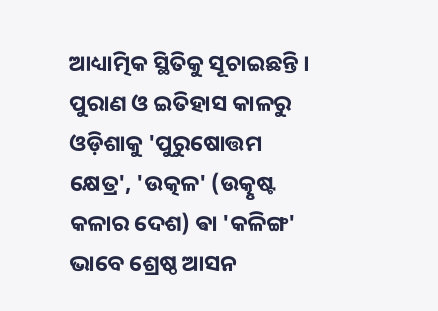ଆଧ୍ୟାତ୍ମିକ ସ୍ଥିତିକୁ ସୂଚାଇଛନ୍ତି । ପୁରାଣ ଓ ଇତିହାସ କାଳରୁ ଓଡ଼ିଶାକୁ 'ପୁରୁଷୋତ୍ତମ କ୍ଷେତ୍ର', 'ଉତ୍କଳ' (ଉତ୍କୃଷ୍ଟ କଳାର ଦେଶ) ଵା 'କଳିଙ୍ଗ' ଭାବେ ଶ୍ରେଷ୍ଠ ଆସନ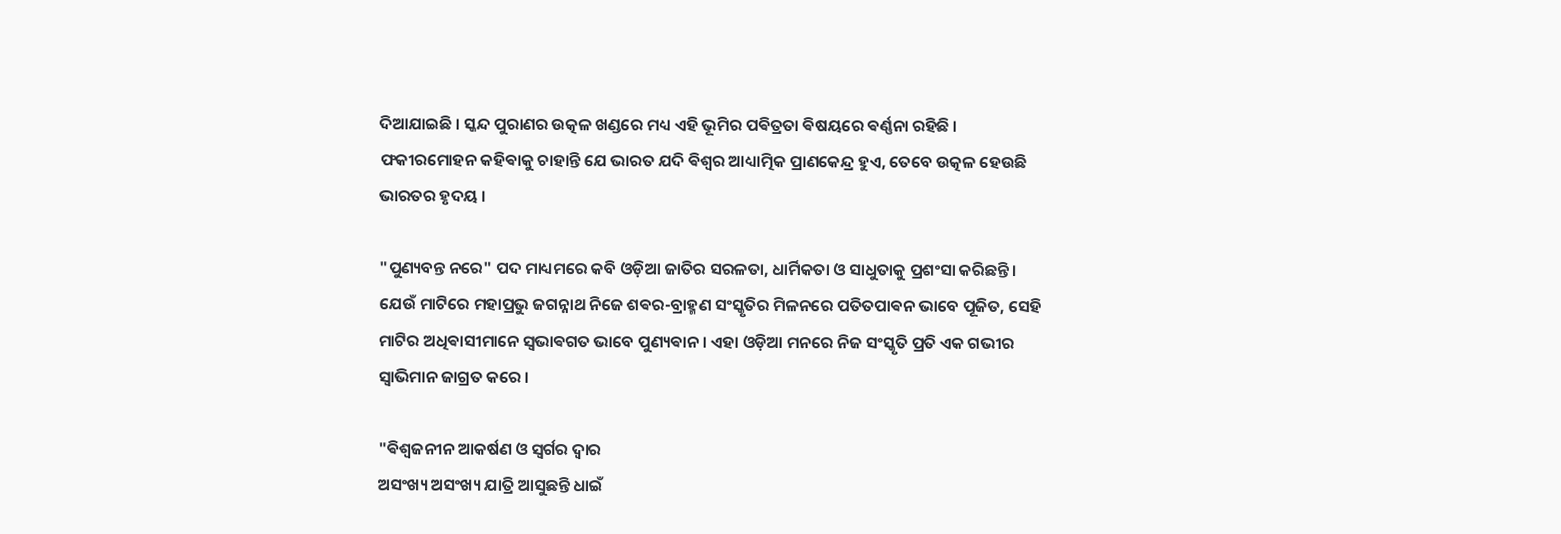ଦିଆଯାଇଛି । ସ୍କନ୍ଦ ପୁରାଣର ଉତ୍କଳ ଖଣ୍ଡରେ ମଧ୍ୟ ଏହି ଭୂମିର ପଵିତ୍ରତା ଵିଷୟରେ ଵର୍ଣ୍ଣନା ରହିଛି । ଫକୀରମୋହନ କହିଵାକୁ ଚାହାନ୍ତି ଯେ ଭାରତ ଯଦି ଵିଶ୍ୱର ଆଧ୍ୟାତ୍ମିକ ପ୍ରାଣକେନ୍ଦ୍ର ହୁଏ, ତେବେ ଉତ୍କଳ ହେଉଛି ଭାରତର ହୃଦୟ ।

"ପୁଣ୍ୟବନ୍ତ ନରେ" ପଦ ମାଧ୍ୟମରେ କବି ଓଡ଼ିଆ ଜାତିର ସରଳତା, ଧାର୍ମିକତା ଓ ସାଧୁତାକୁ ପ୍ରଶଂସା କରିଛନ୍ତି । ଯେଉଁ ମାଟିରେ ମହାପ୍ରଭୁ ଜଗନ୍ନାଥ ନିଜେ ଶଵର-ବ୍ରାହ୍ମଣ ସଂସ୍କୃତିର ମିଳନରେ ପତିତପାଵନ ଭାବେ ପୂଜିତ, ସେହି ମାଟିର ଅଧିଵାସୀମାନେ ସ୍ୱଭାଵଗତ ଭାବେ ପୁଣ୍ୟଵାନ । ଏହା ଓଡ଼ିଆ ମନରେ ନିଜ ସଂସ୍କୃତି ପ୍ରତି ଏକ ଗଭୀର ସ୍ୱାଭିମାନ ଜାଗ୍ରତ କରେ ।

"ଵିଶ୍ୱଜନୀନ ଆକର୍ଷଣ ଓ ସ୍ୱର୍ଗର ଦ୍ୱାର
ଅସଂଖ୍ୟ ଅସଂଖ୍ୟ ଯାତ୍ରି ଆସୁଛନ୍ତି ଧାଇଁ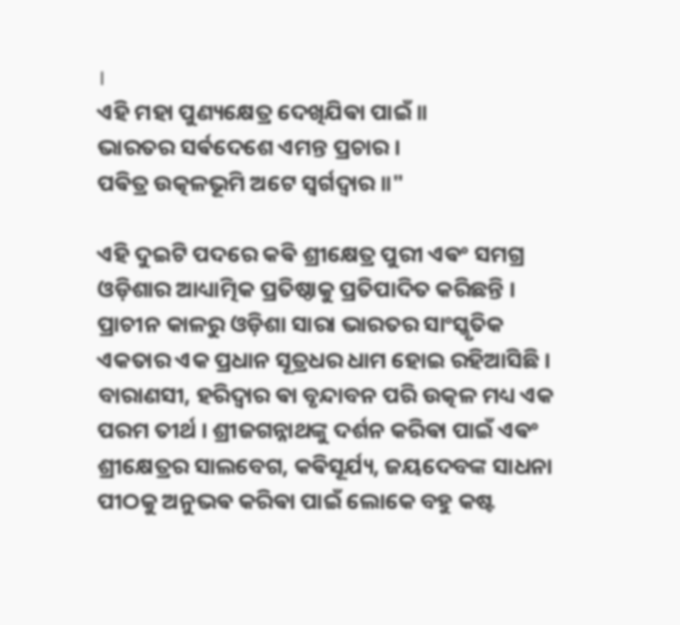।
ଏହି ମହା ପୁଣ୍ୟକ୍ଷେତ୍ର ଦେଖିଯିଵା ପାଇଁ ॥
ଭାରତର ସର୍ଵଦେଶେ ଏମନ୍ତ ପ୍ରଚାର ।
ପଵିତ୍ର ଉତ୍କଳଭୂମି ଅଟେ ସ୍ୱର୍ଗଦ୍ଵାର ॥"

ଏହି ଦୁଇଟି ପଦରେ କଵି ଶ୍ରୀକ୍ଷେତ୍ର ପୁରୀ ଏଵଂ ସମଗ୍ର ଓଡ଼ିଶାର ଆଧ୍ୟାତ୍ମିକ ପ୍ରତିଷ୍ଠାକୁ ପ୍ରତିପାଦିତ କରିଛନ୍ତି । ପ୍ରାଚୀନ କାଳରୁ ଓଡ଼ିଶା ସାରା ଭାରତର ସାଂସ୍କୃତିକ ଏକତାର ଏକ ପ୍ରଧାନ ସୂତ୍ରଧର ଧାମ ହୋଇ ରହିଆସିଛି । ବାରାଣସୀ, ହରିଦ୍ୱାର ଵା ବୃନ୍ଦାବନ ପରି ଉତ୍କଳ ମଧ୍ୟ ଏକ ପରମ ତୀର୍ଥ । ଶ୍ରୀଜଗନ୍ନାଥଙ୍କୁ ଦର୍ଶନ କରିଵା ପାଇଁ ଏଵଂ ଶ୍ରୀକ୍ଷେତ୍ରର ସାଲବେଗ, କଵିସୂର୍ଯ୍ୟ, ଜୟଦେବଙ୍କ ସାଧନା ପୀଠକୁ ଅନୁଭଵ କରିଵା ପାଇଁ ଲୋକେ ବହୁ କଷ୍ଟ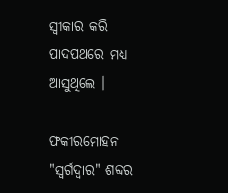ସ୍ୱୀକାର କରି ପାଦପଥରେ ମଧ୍ୟ ଆସୁଥିଲେ ।

ଫକୀରମୋହନ "ସ୍ୱର୍ଗଦ୍ଵାର" ଶବ୍ଦର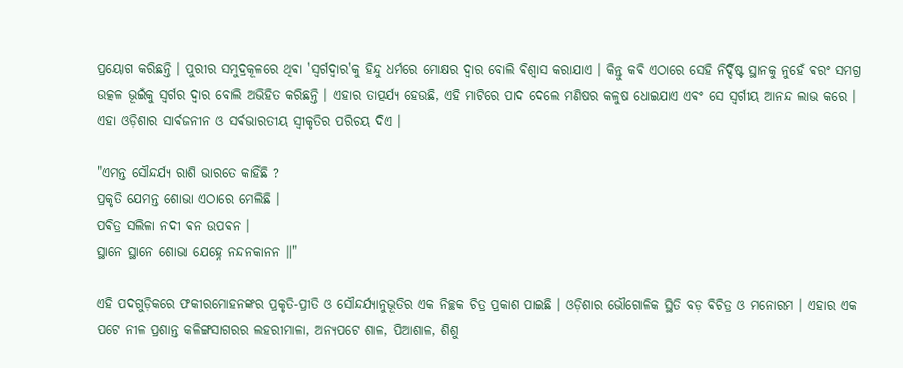ପ୍ରୟୋଗ କରିଛନ୍ତି । ପୁରୀର ସମୁଦ୍ରକୂଳରେ ଥିଵା 'ସ୍ୱର୍ଗଦ୍ୱାର'କୁ ହିନ୍ଦୁ ଧର୍ମରେ ମୋକ୍ଷର ଦ୍ୱାର ବୋଲି ଵିଶ୍ୱାସ କରାଯାଏ । କିନ୍ତୁ କଵି ଏଠାରେ ସେହି ନିର୍ଦ୍ଦିଷ୍ଟ ସ୍ଥାନକୁ ନୁହେଁ ଵରଂ ସମଗ୍ର ଉତ୍କଳ ଭୂଇଁକୁ ସ୍ୱର୍ଗର ଦ୍ୱାର ବୋଲି ଅଭିହିତ କରିଛନ୍ତି । ଏହାର ତାତ୍ପର୍ଯ୍ୟ ହେଉଛି, ଏହି ମାଟିରେ ପାଦ ଦେଲେ ମଣିଷର କଳୁଷ ଧୋଇଯାଏ ଏଵଂ ସେ ସ୍ୱର୍ଗୀୟ ଆନନ୍ଦ ଲାଭ କରେ । ଏହା ଓଡ଼ିଶାର ସାର୍ଵଜନୀନ ଓ ସର୍ଵଭାରତୀୟ ସ୍ୱୀକୃତିର ପରିଚୟ ଦିଏ ।

"ଏମନ୍ତ ସୌନ୍ଦର୍ଯ୍ୟ ରାଶି ଭାରତେ କାହିଁଛି ?
ପ୍ରକୃତି ଯେମନ୍ତ ଶୋଭା ଏଠାରେ ମେଲିଛି ।
ପଵିତ୍ର ସଲିଳା ନଦୀ ଵନ ଉପଵନ ।
ସ୍ଥାନେ ସ୍ଥାନେ ଶୋଭା ଯେହ୍ନେ ନନ୍ଦନକାନନ ॥"

ଏହି ପଦଗୁଡ଼ିକରେ ଫକୀରମୋହନଙ୍କର ପ୍ରକୃତି-ପ୍ରୀତି ଓ ସୌନ୍ଦର୍ଯ୍ୟାନୁଭୂତିର ଏକ ନିଚ୍ଛକ ଚିତ୍ର ପ୍ରକାଶ ପାଇଛି । ଓଡ଼ିଶାର ଭୌଗୋଳିକ ସ୍ଥିତି ବଡ଼ ଵିଚିତ୍ର ଓ ମନୋରମ । ଏହାର ଏକ ପଟେ ନୀଳ ପ୍ରଶାନ୍ତ କଳିଙ୍ଗସାଗରର ଲହରୀମାଳା, ଅନ୍ୟପଟେ ଶାଳ, ପିଆଶାଳ, ଶିଶୁ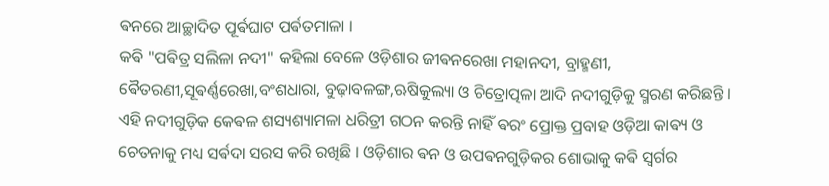ଵନରେ ଆଚ୍ଛାଦିତ ପୂର୍ଵଘାଟ ପର୍ଵତମାଳା ।
କଵି "ପଵିତ୍ର ସଲିଳା ନଦୀ" କହିଲା ବେଳେ ଓଡ଼ିଶାର ଜୀଵନରେଖା ମହାନଦୀ, ବ୍ରାହ୍ମଣୀ, ଵୈତରଣୀ,ସୂଵର୍ଣ୍ଣରେଖା,ବଂଶଧାରା, ବୁଢ଼ାବଳଙ୍ଗ,ଋଷିକୁଲ୍ୟା ଓ ଚିତ୍ରୋତ୍ପଳା ଆଦି ନଦୀଗୁଡ଼ିକୁ ସ୍ମରଣ କରିଛନ୍ତି । ଏହି ନଦୀଗୁଡ଼ିକ କେଵଳ ଶସ୍ୟଶ୍ୟାମଳା ଧରିତ୍ରୀ ଗଠନ କରନ୍ତି ନାହିଁ ଵରଂ ପ୍ରୋକ୍ତ ପ୍ରବାହ ଓଡ଼ିଆ କାଵ୍ୟ ଓ ଚେତନାକୁ ମଧ୍ୟ ସର୍ଵଦା ସରସ କରି ରଖିଛି । ଓଡ଼ିଶାର ଵନ ଓ ଉପଵନଗୁଡ଼ିକର ଶୋଭାକୁ କଵି ସ୍ୱର୍ଗର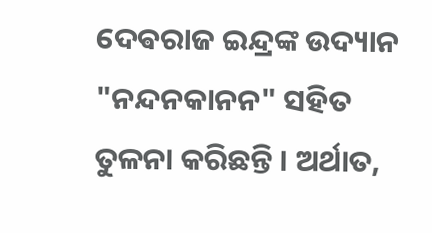ଦେଵରାଜ ଇନ୍ଦ୍ରଙ୍କ ଉଦ୍ୟାନ "ନନ୍ଦନକାନନ" ସହିତ ତୁଳନା କରିଛନ୍ତି । ଅର୍ଥାତ,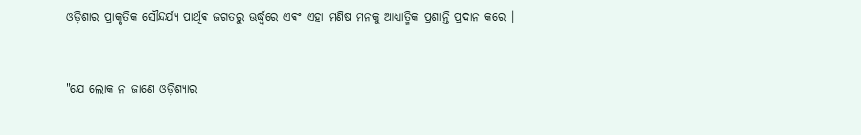ଓଡ଼ିଶାର ପ୍ରାକୃତିକ ସୌନ୍ଦର୍ଯ୍ୟ ପାର୍ଥିଵ ଜଗତରୁ ଊର୍ଦ୍ଧ୍ୱରେ ଏଵଂ ଏହା ମଣିଷ ମନକୁ ଆଧ୍ୟାତ୍ମିକ ପ୍ରଶାନ୍ତି ପ୍ରଦାନ କରେ ।


"ଯେ ଲୋକ ନ ଜାଣେ ଓଡ଼ିଶ୍ୟାର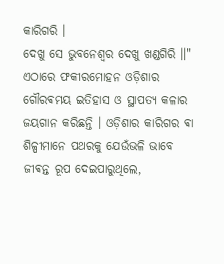କାରିଗରି ।
ଦେଖୁ ସେ ଭୁବନେଶ୍ଵର ଦେଖୁ ଖଣ୍ଡଗିରି ॥"
ଏଠାରେ ଫକୀରମୋହନ ଓଡ଼ିଶାର ଗୌରଵମୟ ଇତିହାସ ଓ ସ୍ଥାପତ୍ୟ କଳାର ଜୟଗାନ କରିଛନ୍ତି । ଓଡ଼ିଶାର କାରିଗର ଵା ଶିଳ୍ପୀମାନେ ପଥରକୁ ଯେଉଁଭଳି ଭାବେ ଜୀଵନ୍ତ ରୂପ ଦେଇପାରୁଥିଲେ,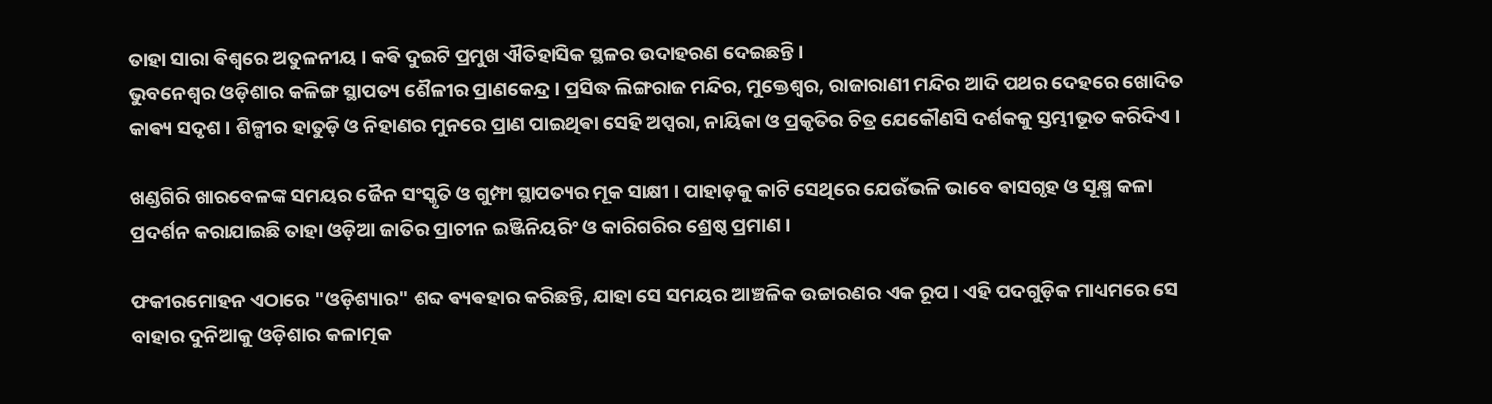ତାହା ସାରା ଵିଶ୍ୱରେ ଅତୁଳନୀୟ । କଵି ଦୁଇଟି ପ୍ରମୁଖ ଐତିହାସିକ ସ୍ଥଳର ଉଦାହରଣ ଦେଇଛନ୍ତି ।
ଭୁବନେଶ୍ୱର ଓଡ଼ିଶାର କଳିଙ୍ଗ ସ୍ଥାପତ୍ୟ ଶୈଳୀର ପ୍ରାଣକେନ୍ଦ୍ର । ପ୍ରସିଦ୍ଧ ଲିଙ୍ଗରାଜ ମନ୍ଦିର, ମୁକ୍ତେଶ୍ୱର, ରାଜାରାଣୀ ମନ୍ଦିର ଆଦି ପଥର ଦେହରେ ଖୋଦିତ କାଵ୍ୟ ସଦୃଶ । ଶିଳ୍ପୀର ହାତୁଡ଼ି ଓ ନିହାଣର ମୁନରେ ପ୍ରାଣ ପାଇଥିଵା ସେହି ଅପ୍ସରା, ନାୟିକା ଓ ପ୍ରକୃତିର ଚିତ୍ର ଯେକୌଣସି ଦର୍ଶକକୁ ସ୍ତମ୍ଭୀଭୂତ କରିଦିଏ ।

ଖଣ୍ଡଗିରି ଖାରବେଳଙ୍କ ସମୟର ଜୈନ ସଂସ୍କୃତି ଓ ଗୁମ୍ଫା ସ୍ଥାପତ୍ୟର ମୂକ ସାକ୍ଷୀ । ପାହାଡ଼କୁ କାଟି ସେଥିରେ ଯେଉଁଭଳି ଭାବେ ଵାସଗୃହ ଓ ସୂକ୍ଷ୍ମ କଳା ପ୍ରଦର୍ଶନ କରାଯାଇଛି ତାହା ଓଡ଼ିଆ ଜାତିର ପ୍ରାଚୀନ ଇଞ୍ଜିନିୟରିଂ ଓ କାରିଗରିର ଶ୍ରେଷ୍ଠ ପ୍ରମାଣ ।

ଫକୀରମୋହନ ଏଠାରେ "ଓଡ଼ିଶ୍ୟାର" ଶବ୍ଦ ଵ୍ୟଵହାର କରିଛନ୍ତି, ଯାହା ସେ ସମୟର ଆଞ୍ଚଳିକ ଉଚ୍ଚାରଣର ଏକ ରୂପ । ଏହି ପଦଗୁଡ଼ିକ ମାଧ୍ୟମରେ ସେ ବାହାର ଦୁନିଆକୁ ଓଡ଼ିଶାର କଳାତ୍ମକ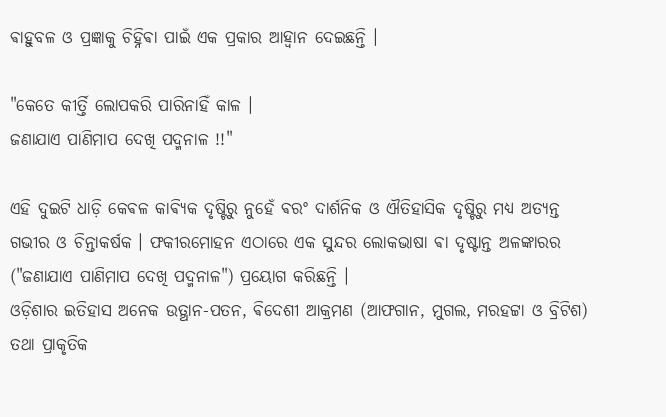ଵାହୁବଳ ଓ ପ୍ରଜ୍ଞାକୁ ଚିହ୍ନିଵା ପାଇଁ ଏକ ପ୍ରକାର ଆହ୍ୱାନ ଦେଇଛନ୍ତି ।

"କେତେ କୀର୍ତ୍ତି ଲୋପକରି ପାରିନାହିଁ କାଳ ।
ଜଣାଯାଏ ପାଣିମାପ ଦେଖି ପଦ୍ମନାଳ !!"

ଏହି ଦୁଇଟି ଧାଡ଼ି କେଵଳ କାଵ୍ୟିକ ଦୃଷ୍ଟିରୁ ନୁହେଁ ଵରଂ ଦାର୍ଶନିକ ଓ ଐତିହାସିକ ଦୃଷ୍ଟିରୁ ମଧ୍ୟ ଅତ୍ୟନ୍ତ ଗଭୀର ଓ ଚିନ୍ତାକର୍ଷକ । ଫକୀରମୋହନ ଏଠାରେ ଏକ ସୁନ୍ଦର ଲୋକଭାଷା ଵା ଦୃଷ୍ଟାନ୍ତ ଅଳଙ୍କାରର ("ଜଣାଯାଏ ପାଣିମାପ ଦେଖି ପଦ୍ମନାଳ") ପ୍ରୟୋଗ କରିଛନ୍ତି ।
ଓଡ଼ିଶାର ଇତିହାସ ଅନେକ ଉତ୍ଥାନ-ପତନ, ଵିଦେଶୀ ଆକ୍ରମଣ (ଆଫଗାନ, ମୁଗଲ, ମରହଟ୍ଟା ଓ ବ୍ରିଟିଶ) ତଥା ପ୍ରାକୃତିକ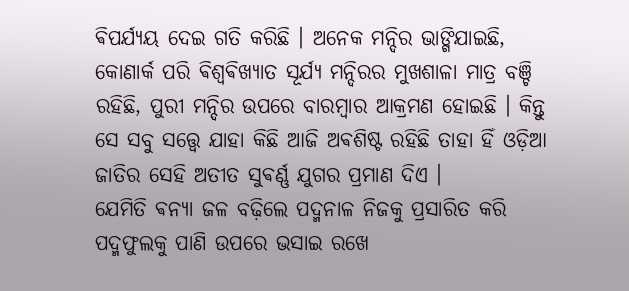ଵିପର୍ଯ୍ୟୟ ଦେଇ ଗତି କରିଛି । ଅନେକ ମନ୍ଦିର ଭାଙ୍ଗିଯାଇଛି, କୋଣାର୍କ ପରି ଵିଶ୍ୱଵିଖ୍ୟାତ ସୂର୍ଯ୍ୟ ମନ୍ଦିରର ମୁଖଶାଳା ମାତ୍ର ବଞ୍ଚି ରହିଛି, ପୁରୀ ମନ୍ଦିର ଉପରେ ବାରମ୍ବାର ଆକ୍ରମଣ ହୋଇଛି । କିନ୍ତୁ ସେ ସବୁ ସତ୍ତ୍ୱେ ଯାହା କିଛି ଆଜି ଅଵଶିଷ୍ଟ ରହିଛି ତାହା ହିଁ ଓଡ଼ିଆ ଜାତିର ସେହି ଅତୀତ ସୁଵର୍ଣ୍ଣ ଯୁଗର ପ୍ରମାଣ ଦିଏ ।
ଯେମିତି ଵନ୍ୟା ଜଳ ବଢ଼ିଲେ ପଦ୍ମନାଳ ନିଜକୁ ପ୍ରସାରିତ କରି ପଦ୍ମଫୁଲକୁ ପାଣି ଉପରେ ଭସାଇ ରଖେ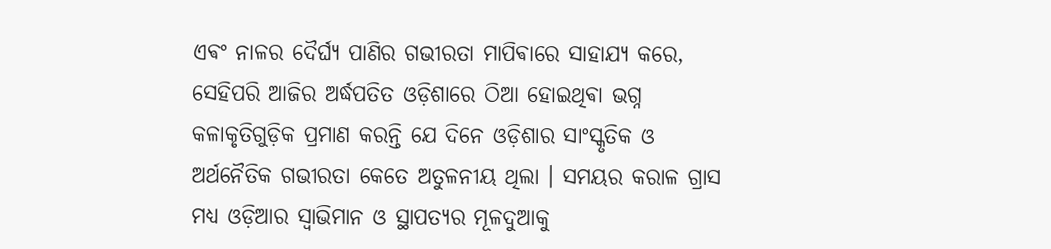ଏଵଂ ନାଳର ଦୈର୍ଘ୍ୟ ପାଣିର ଗଭୀରତା ମାପିଵାରେ ସାହାଯ୍ୟ କରେ, ସେହିପରି ଆଜିର ଅର୍ଦ୍ଧପତିତ ଓଡ଼ିଶାରେ ଠିଆ ହୋଇଥିଵା ଭଗ୍ନ କଳାକୃତିଗୁଡ଼ିକ ପ୍ରମାଣ କରନ୍ତି ଯେ ଦିନେ ଓଡ଼ିଶାର ସାଂସ୍କୃତିକ ଓ ଅର୍ଥନୈତିକ ଗଭୀରତା କେତେ ଅତୁଳନୀୟ ଥିଲା । ସମୟର କରାଳ ଗ୍ରାସ ମଧ୍ୟ ଓଡ଼ିଆର ସ୍ୱାଭିମାନ ଓ ସ୍ଥାପତ୍ୟର ମୂଳଦୁଆକୁ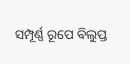ସମ୍ପୂର୍ଣ୍ଣ ରୂପେ ଵିଲୁପ୍ତ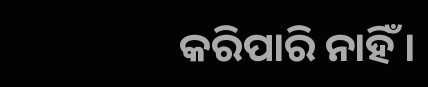କରିପାରି ନାହିଁ ।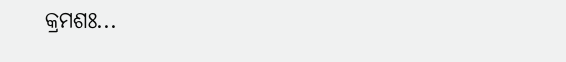କ୍ରମଶଃ...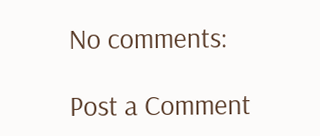No comments:

Post a Comment